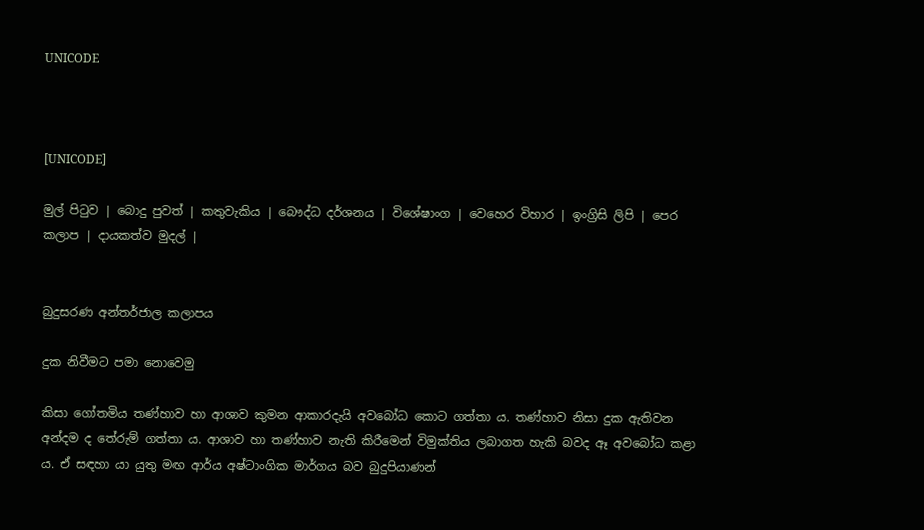UNICODE



[UNICODE]

මුල් පිටුව | බොදු පුවත් | කතුවැකිය | බෞද්ධ දර්ශනය | විශේෂාංග | වෙහෙර විහාර | ඉංග්‍රිසි ලිපි | පෙර කලාප | දායකත්ව මුදල් |


බුදුසරණ අන්තර්ජාල කලාපය

දුක නිවීමට පමා නොවෙමු

කිසා ගෝතමිය තණ්හාව හා ආශාව කුමන ආකාරදැයි අවබෝධ කොට ගත්තා ය. තණ්හාව නිසා දුක ඇතිවන අන්දම ද තේරුම් ගත්තා ය. ආශාව හා තණ්හාව නැති කිරීමෙන් විමුක්තිය ලබාගත හැකි බවද ඈ අවබෝධ කළා ය. ඒ සඳහා යා යුතු මඟ ආර්ය අෂ්ටාංගික මාර්ගය බව බුදුපියාණන්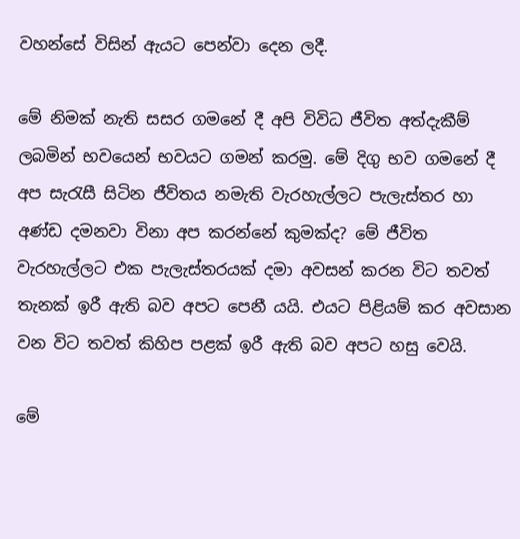වහන්සේ විසින් ඇයට පෙන්වා දෙන ලදී.

මේ නිමක් නැති සසර ගමනේ දී අපි විවිධ ජීවිත අත්දැකීම් ලබමින් භවයෙන් භවයට ගමන් කරමු. මේ දිගු භව ගමනේ දී අප සැරැසී සිටින ජීවිතය නමැති වැරහැල්ලට පැලැස්තර හා අණ්ඩ දමනවා විනා අප කරන්නේ කුමක්ද? මේ ජීවිත වැරහැල්ලට එක පැලැස්තරයක් දමා අවසන් කරන විට තවත් තැනක් ඉරී ඇති බව අපට පෙනී යයි. එයට පිළියම් කර අවසාන වන විට තවත් කිහිප පළක් ඉරී ඇති බව අපට හසු වෙයි.

මේ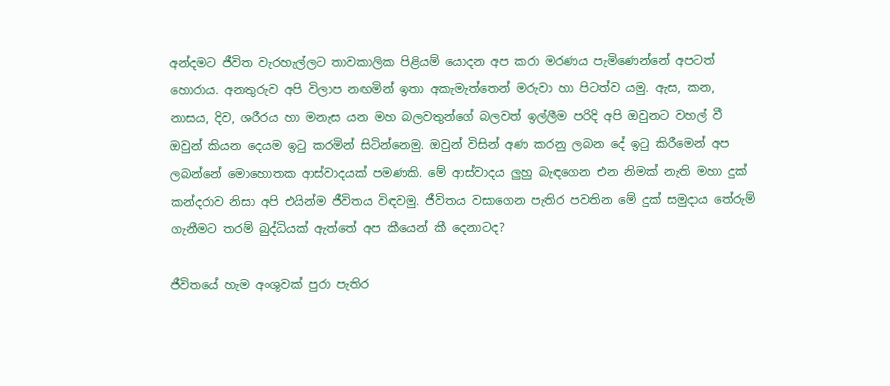අන්දමට ජීවිත වැරහැල්ලට තාවකාලික පිළියම් යොදන අප කරා මරණය පැමිණෙන්නේ අපටත් හොරාය. අනතුරුව අපි විලාප නඟමින් ඉතා අකැමැත්තෙන් මරුවා හා පිටත්ව යමු. ඇස, කන, නාසය, දිව, ශරීරය හා මනැස යන මහ බලවතුන්ගේ බලවත් ඉල්ලීම පරිදි අපි ඔවුනට වහල් වී ඔවුන් කියන දෙයම ඉටු කරමින් සිටින්නෙමු. ඔවුන් විසින් අණ කරනු ලබන දේ ඉටු කිරීමෙන් අප ලබන්නේ මොහොතක ආස්වාදයක් පමණකි. මේ ආස්වාදය ලුහු බැඳගෙන එන නිමක් නැති මහා දුක් කන්දරාව නිසා අපි එයින්ම ජීවිතය විඳවමු. ජීවිතය වසාගෙන පැතිර පවතින මේ දුක් සමුදාය තේරුම් ගැනීමට තරම් බුද්ධියක් ඇත්තේ අප කීයෙන් කී දෙනාටද?

ජීවිතයේ හැම අංශුවක් පුරා පැතිර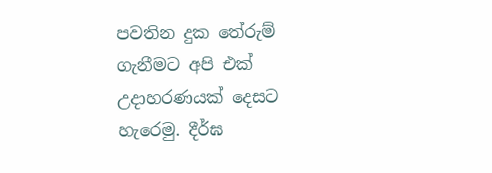පවතින දුක තේරුම් ගැනීමට අපි එක් උදාහරණයක් දෙසට හැරෙමු. දීර්ඝ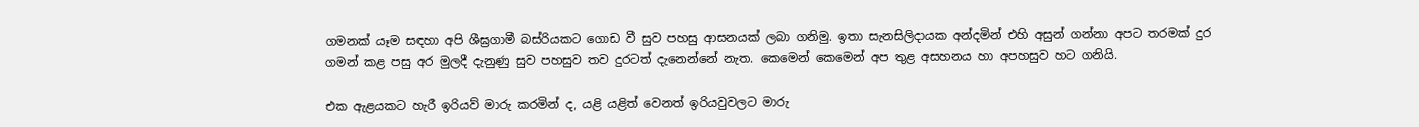ගමනක් යෑම සඳහා අපි ශීඝ්‍රගාමී බස්රියකට ගොඩ වී සුව පහසු ආසනයක් ලබා ගනිමු. ඉතා සැනසිලිදායක අන්දමින් එහි අසුන් ගන්නා අපට තරමක් දුර ගමන් කළ පසු අර මුලදී දැනුණු සුව පහසුව තව දුරටත් දැනෙන්නේ නැත. කෙමෙන් කෙමෙන් අප තුළ අසහනය හා අපහසුව හට ගනියි.

එක ඇළයකට හැරී ඉරියව් මාරු කරමින් ද, යළි යළිත් වෙනත් ඉරියවුවලට මාරු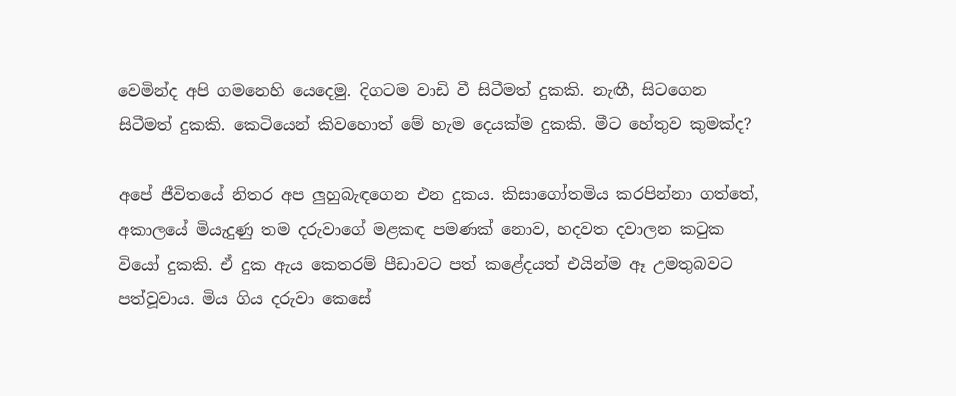වෙමින්ද අපි ගමනෙහි යෙදෙමු. දිගටම වාඩි වී සිටීමත් දුකකි. නැඟී, සිටගෙන සිටීමත් දුකකි. කෙටියෙන් කිවහොත් මේ හැම දෙයක්ම දුකකි. මීට හේතුව කුමක්ද?

අපේ ජීවිතයේ නිතර අප ලුහුබැඳගෙන එන දුකය. කිසාගෝතමිය කරපින්නා ගත්තේ, අකාලයේ මියැදුණු තම දරුවාගේ මළකඳ පමණක් නොව, හදවත දවාලන කටුක වියෝ දුකකි. ඒ දුක ඇය කෙතරම් පීඩාවට පත් කළේදයත් එයින්ම ඈ උමතුබවට පත්වූවාය. මිය ගිය දරුවා කෙසේ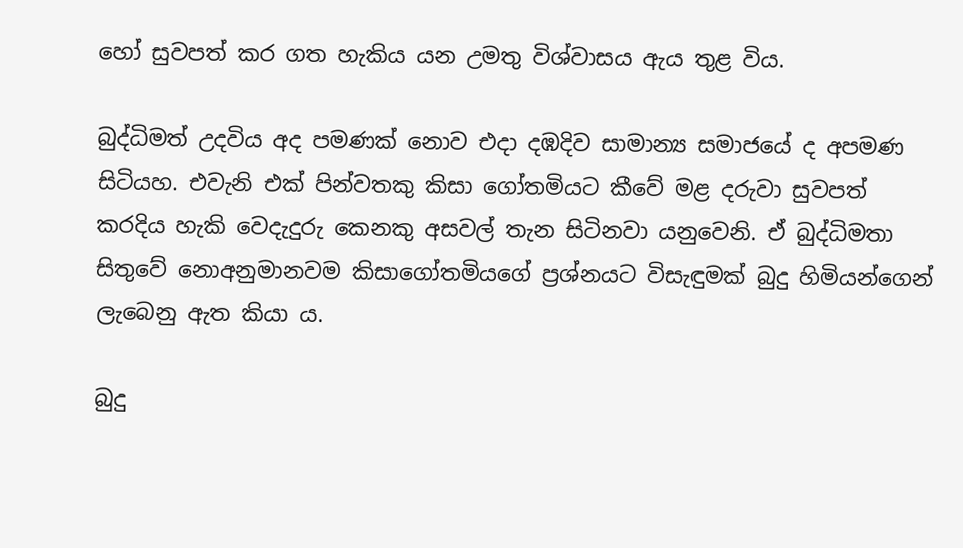හෝ සුවපත් කර ගත හැකිය යන උමතු විශ්වාසය ඇය තුළ විය.

බුද්ධිමත් උදවිය අද පමණක් නොව එදා දඹදිව සාමාන්‍ය සමාජයේ ද අපමණ සිටියහ. එවැනි එක් පින්වතකු කිසා ගෝතමියට කීවේ මළ දරුවා සුවපත් කරදිය හැකි වෙදැදුරු කෙනකු අසවල් තැන සිටිනවා යනුවෙනි. ඒ බුද්ධිමතා සිතුවේ නොඅනුමානවම කිසාගෝතමියගේ ප්‍රශ්නයට විසැඳුමක් බුදු හිමියන්ගෙන් ලැබෙනු ඇත කියා ය.

බුදු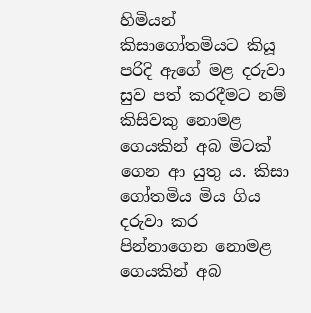හිමියන් කිසාගෝතමියට කියූ පරිදි ඇගේ මළ දරුවා සුව පත් කරදීමට නම් කිසිවකු නොමළ ගෙයකින් අබ මිටක් ගෙන ආ යුතු ය. කිසා ගෝතමිය මිය ගිය දරුවා කර පින්නාගෙන නොමළ ගෙයකින් අබ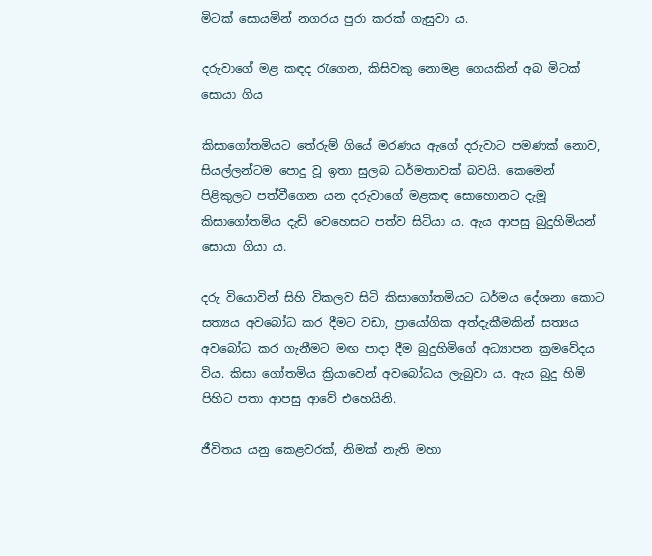මිටක් සොයමින් නගරය පුරා කරක් ගැසුවා ය.

දරුවාගේ මළ කඳද රැගෙන, කිසිවකු නොමළ ගෙයකින් අබ මිටක් සොයා ගිය

කිසාගෝතමියට තේරුම් ගියේ මරණය ඇගේ දරුවාට පමණක් නොව, සියල්ලන්ටම පොදු වූ ඉතා සුලබ ධර්මතාවක් බවයි. කෙමෙන් පිළිකුලට පත්වීගෙන යන දරුවාගේ මළකඳ සොහොනට දැමූ කිසාගෝතමිය දැඩි වෙහෙසට පත්ව සිටියා ය. ඇය ආපසු බුදුහිමියන් සොයා ගියා ය.

දරු වියොවින් සිහි විකලව සිටි කිසාගෝතමියට ධර්මය දේශනා කොට සත්‍යය අවබෝධ කර දීමට වඩා, ප්‍රායෝගික අත්දැකීමකින් සත්‍යය අවබෝධ කර ගැනීමට මඟ පාදා දීම බුදුහිමිගේ අධ්‍යාපන ක්‍රමවේදය විය. කිසා ගෝතමිය ක්‍රියාවෙන් අවබෝධය ලැබුවා ය. ඇය බුදු හිමි පිහිට පතා ආපසු ආවේ එහෙයිනි.

ජීවිතය යනු කෙළවරක්, නිමක් නැති මහා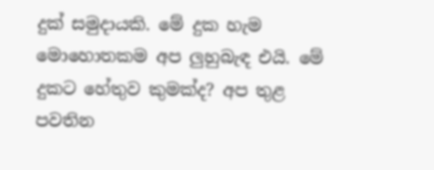දුක් සමුදායකි. මේ දුක හැම මොහොතකම අප ලුහුබැඳ එයි. මේ දුකට හේතුව කුමක්ද? අප තුළ පවතින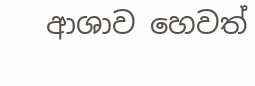ආශාව හෙවත්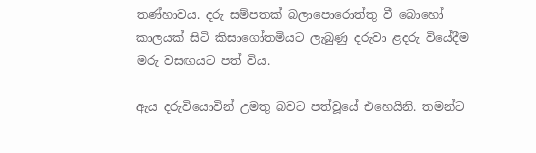තණ්හාවය. දරු සම්පතක් බලාපොරොත්තු වී බොහෝ කාලයක් සිටි කිසාගෝතමියට ලැබුණු දරුවා ළදරු වියේදීම මරු වසඟයට පත් විය.

ඇය දරුවියොවින් උමතු බවට පත්වූයේ එහෙයිනි. තමන්ට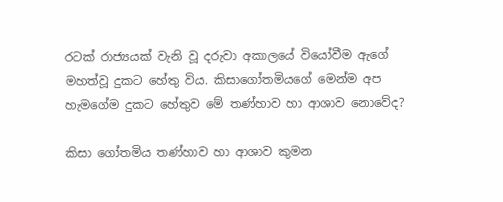රටක් රාජ්‍යයක් වැනි වූ දරුවා අකාලයේ වියෝවීම ඇගේ මහත්වූ දුකට හේතු විය. කිසාගෝතමියගේ මෙන්ම අප හැමගේම දුකට හේතුව මේ තණ්හාව හා ආශාව නොවේද?

කිසා ගෝතමිය තණ්හාව හා ආශාව කුමන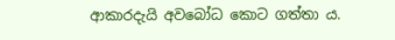ආකාරදැයි අවබෝධ කොට ගත්තා ය.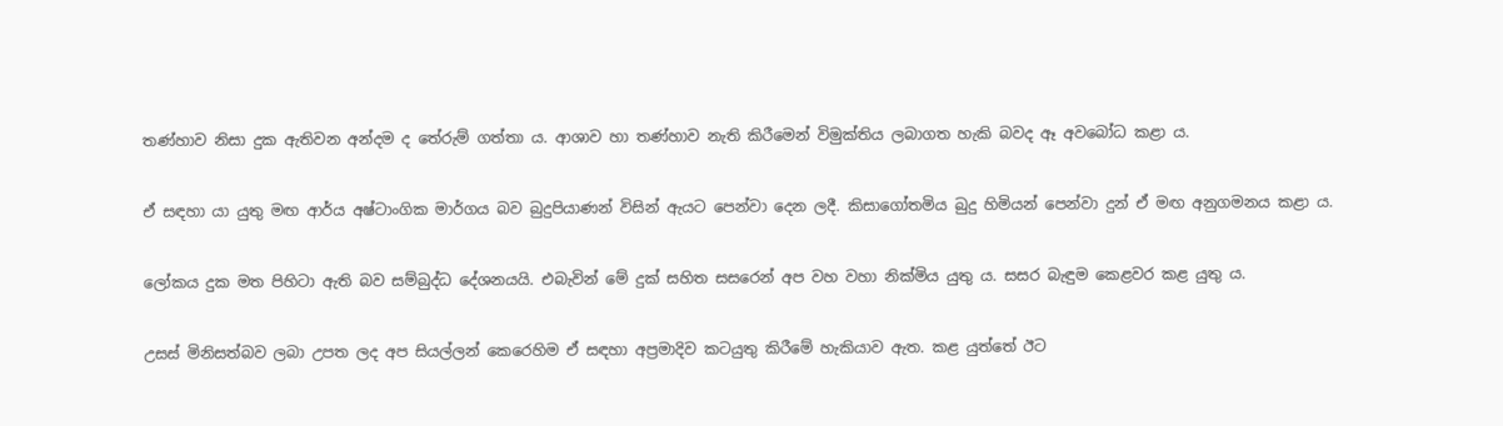තණ්හාව නිසා දුක ඇතිවන අන්දම ද තේරුම් ගත්තා ය. ආශාව හා තණ්හාව නැති කිරීමෙන් විමුක්තිය ලබාගත හැකි බවද ඈ අවබෝධ කළා ය.

ඒ සඳහා යා යුතු මඟ ආර්ය අෂ්ටාංගික මාර්ගය බව බුදුපියාණන් විසින් ඇයට පෙන්වා දෙන ලදී. කිසාගෝතමිය බුදු හිමියන් පෙන්වා දුන් ඒ මඟ අනුගමනය කළා ය.

ලෝකය දුක මත පිහිටා ඇති බව සම්බුද්ධ දේශනයයි. එබැවින් මේ දුක් සහිත සසරෙන් අප වහ වහා නික්මිය යුතු ය. සසර බැඳුම කෙළවර කළ යුතු ය.

උසස් මිනිසත්බව ලබා උපත ලද අප සියල්ලන් කෙරෙහිම ඒ සඳහා අප්‍රමාදිව කටයුතු කිරීමේ හැකියාව ඇත. කළ යුත්තේ ඊට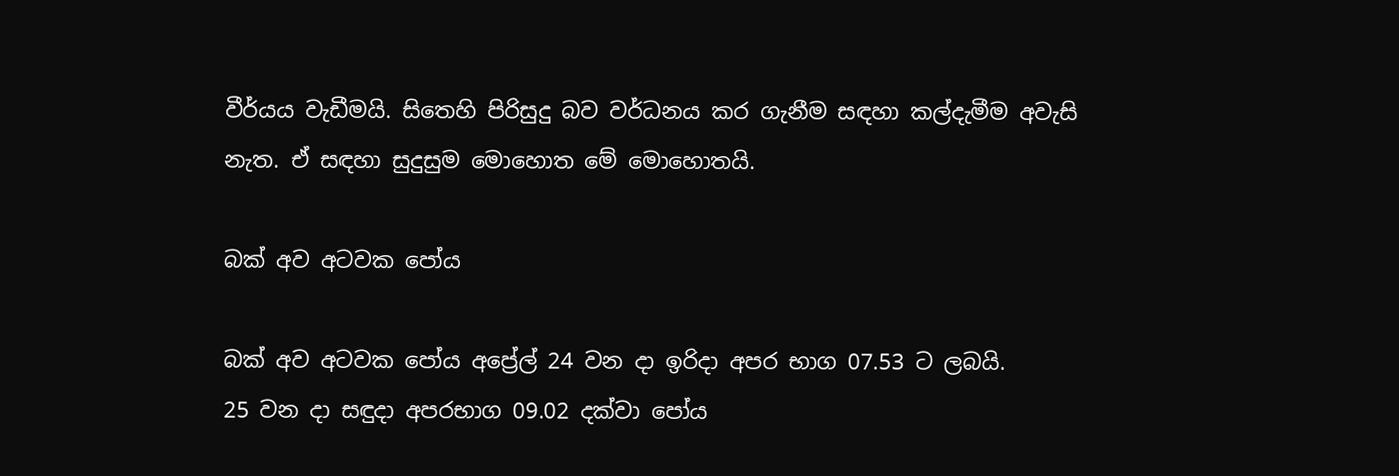වීර්යය වැඩීමයි. සිතෙහි පිරිසුදු බව වර්ධනය කර ගැනීම සඳහා කල්දැමීම අවැසි නැත. ඒ සඳහා සුදුසුම මොහොත මේ මොහොතයි.

බක් අව අටවක පෝය

බක් අව අටවක පෝය අප්‍රේල් 24 වන දා ඉරිදා අපර භාග 07.53 ට ලබයි.
25 වන දා සඳුදා අපරභාග 09.02 දක්වා පෝය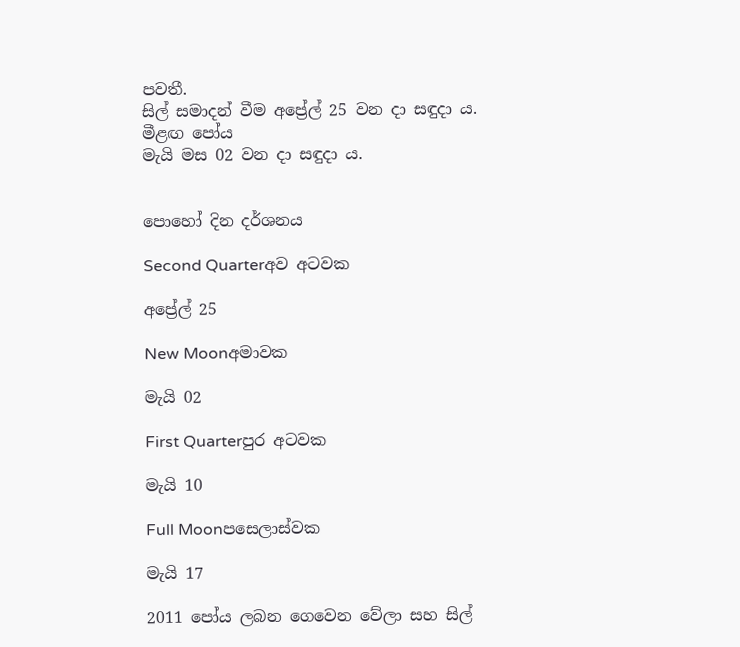පවතී.
සිල් සමාදන් වීම අප්‍රේල් 25 වන දා සඳුදා ය.
මීළඟ පෝය
මැයි මස 02 වන දා සඳුදා ය.


පොහෝ දින දර්ශනය

Second Quarterඅව අටවක

අප්‍රේල් 25

New Moonඅමාවක

මැයි 02

First Quarterපුර අටවක

මැයි 10

Full Moonපසෙලාස්වක

මැයි 17

2011 පෝය ලබන ගෙවෙන වේලා සහ සිල්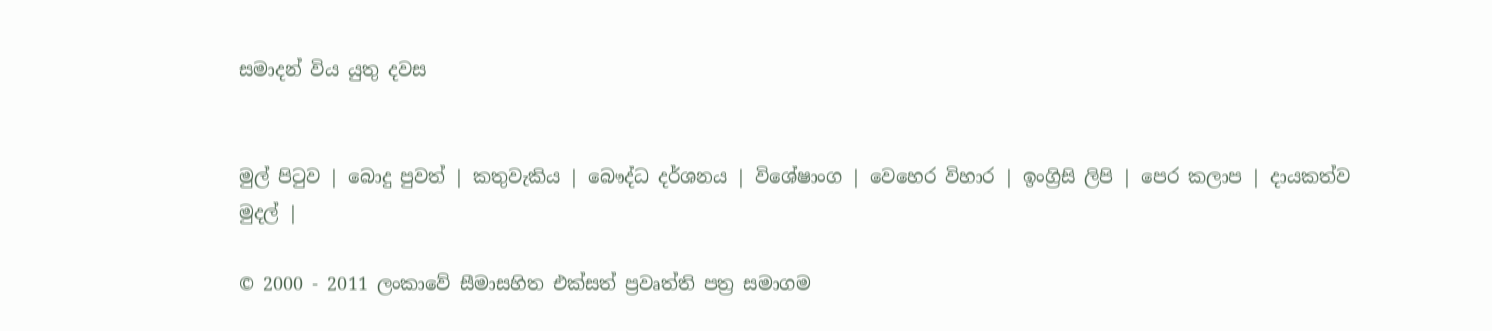සමාදන් විය යුතු දවස


මුල් පිටුව | බොදු පුවත් | කතුවැකිය | බෞද්ධ දර්ශනය | විශේෂාංග | වෙහෙර විහාර | ඉංග්‍රිසි ලිපි | පෙර කලාප | දායකත්ව මුදල් |

© 2000 - 2011 ලංකාවේ සීමාසහිත එක්සත් ප්‍රවෘත්ති පත්‍ර සමාගම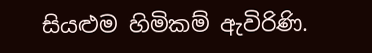සියළුම හිමිකම් ඇවිරිණි.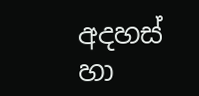අදහස් හා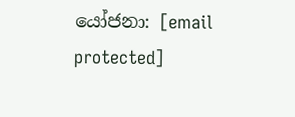යෝජනා: [email protected]